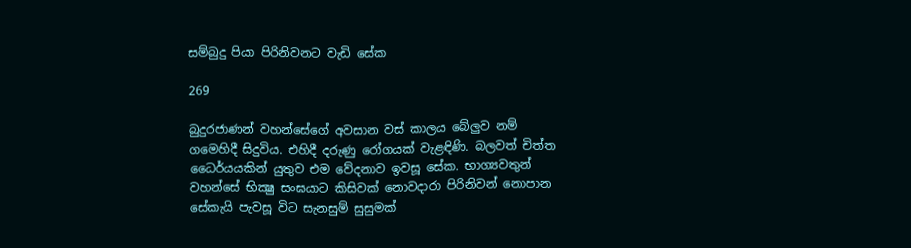සම්බුදු පියා පිරිනිවනට වැඩි සේක

269

බුදුරජාණන් වහන්සේගේ අවසාන වස් කාලය බේලුව නම් ගමෙහිදී සිදුවිය. එහිදී දරුණු රෝගයක් වැළඳිණි. බලවත් චිත්ත ධෛර්යයකින් යුතුව එම වේදනාව ඉවසූ සේක. භාග්‍යවතුන් වහන්සේ භික්‍ෂු සංඝයාට කිසිවක් නොවදාරා පිරිනිවන් නොපාන සේකැයි පැවසූ විට සැනසුම් සුසුමක්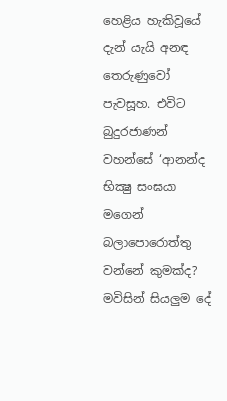හෙළිය හැකිවූයේ දැන් යැයි අනඳ තෙරුණුවෝ පැවසූහ. එවිට බුදුරජාණන් වහන්සේ ‘ආනන්ද භික්‍ෂු සංඝයා මගෙන් බලාපොරොත්තු වන්නේ කුමක්ද? මවිසින් සියලුම දේ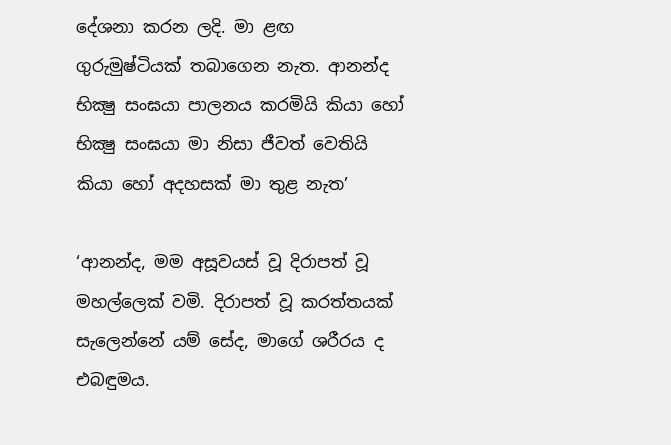දේශනා කරන ලදි. මා ළඟ ගුරුමුෂ්ටියක් තබාගෙන නැත. ආනන්ද භික්‍ෂු සංඝයා පාලනය කරමියි කියා හෝ භික්‍ෂු සංඝයා මා නිසා ජීවත් වෙතියි කියා හෝ අදහසක් මා තුළ නැත’

‘ආනන්ද, මම අසූවයස් වූ දිරාපත් වූ මහල්ලෙක් වමි. දිරාපත් වූ කරත්තයක් සැලෙන්නේ යම් සේද, මාගේ ශරීරය ද එබඳුමය.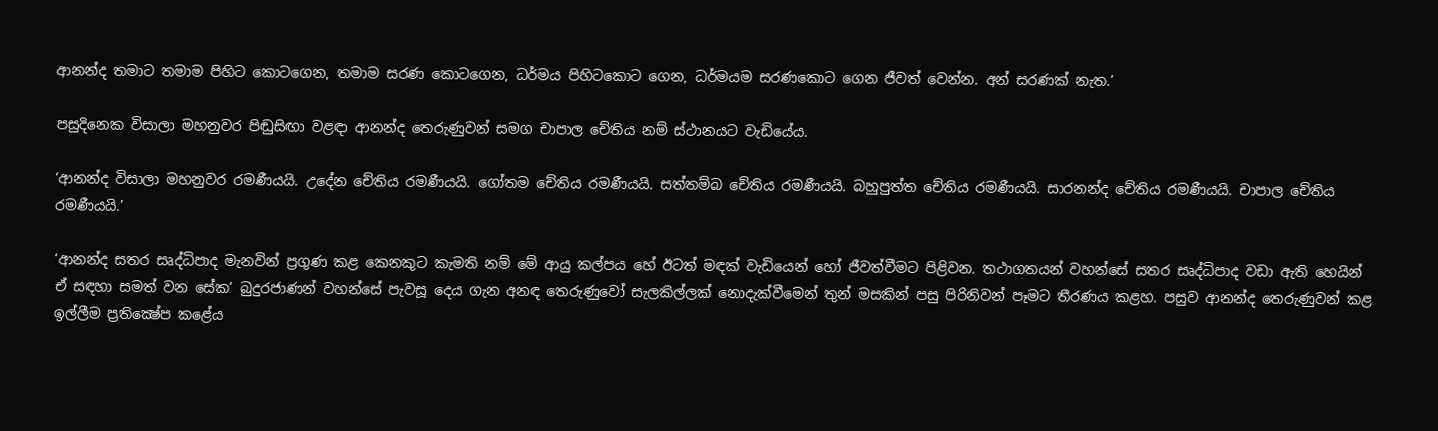ආනන්ද තමාට තමාම පිහිට කොටගෙන, තමාම සරණ කොටගෙන, ධර්මය පිහිටකොට ගෙන, ධර්මයම සරණකොට ගෙන ජීවත් වෙන්න. අන් සරණක් නැත.’

පසුදිනෙක විසාලා මහනුවර පිඬුසිඟා වළඳා ආනන්ද තෙරුණුවන් සමග චාපාල චේතිය නම් ස්ථානයට වැඩියේය.

‘ආනන්ද විසාලා මහනුවර රමණීයයි. උදේන චේතිය රමණීයයි. ගෝතම චේතිය රමණීයයි. සත්තම්බ චේතිය රමණීයයි. බහුපුත්ත චේතිය රමණීයයි. සාරනන්ද චේතිය රමණීයයි. චාපාල චේතිය රමණීයයි.’

‘ආනන්ද සතර සෘද්ධිපාද මැනවින් ප්‍රගුණ කළ කෙනකුට කැමති නම් මේ ආයු කල්පය හේ ඊටත් මඳක් වැඩියෙන් හෝ ජීවත්වීමට පිළිවන. තථාගතයන් වහන්සේ සතර සෘද්ධිපාද වඩා ඇති හෙයින් ඒ සඳහා සමත් වන සේක’ බුදුරජාණන් වහන්සේ පැවසූ දෙය ගැන අනඳ තෙරුණුවෝ සැලකිල්ලක් නොදැක්වීමෙන් තුන් මසකින් පසු පිරිනිවන් පෑමට තීරණය කළහ. පසුව ආනන්ද තෙරුණුවන් කළ ඉල්ලීම ප්‍රතික්‍ෂේප කළේය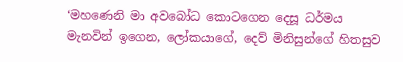‘මහණෙනි මා අවබෝධ කොටගෙන දෙසූ ධර්මය මැනවින් ඉගෙන, ලෝකයාගේ, දෙව් මිනිසුන්ගේ හිතසුව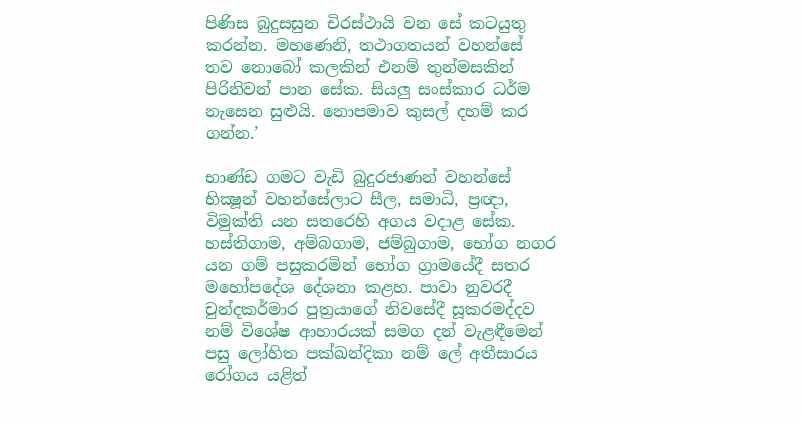පිණිස බුදුසසුන චිරස්ථායි වන සේ කටයුතු කරන්න. මහණෙනි, තථාගතයන් වහන්සේ තව නොබෝ කලකින් එනම් තුන්මසකින් පිරිනිවන් පාන සේක. සියලු සංස්කාර ධර්ම නැසෙන සුළුයි. නොපමාව කුසල් දහම් කර ගන්න.’

භාණ්ඩ ගමට වැඩි බුදුරජාණන් වහන්සේ භික්‍ෂූන් වහන්සේලාට සීල, සමාධි, ප්‍රඥා, විමුක්ති යන සතරෙහි අගය වදාළ සේක. හස්තිගාම, අම්බගාම, ජම්බුගාම, භෝග නගර යන ගම් පසුකරමින් භෝග ග්‍රාමයේදී සතර මහෝපදේශ දේශනා කළහ. පාවා නුවරදී චුන්දකර්මාර පුත්‍රයාගේ නිවසේදී සූකරමද්දව නම් විශේෂ ආහාරයක් සමග දන් වැළඳීමෙන් පසු ලෝහිත පක්ඛන්දිකා නම් ලේ අතීසාරය රෝගය යළිත්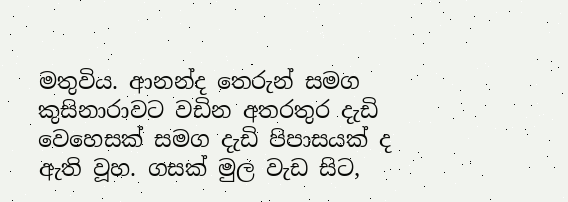මතුවිය. ආනන්ද තෙරුන් සමග කුසිනාරාවට වඩින අතරතුර දැඩි වෙහෙසක් සමග දැඩි පිපාසයක් ද ඇති වූහ. ගසක් මුල වැඩ සිට,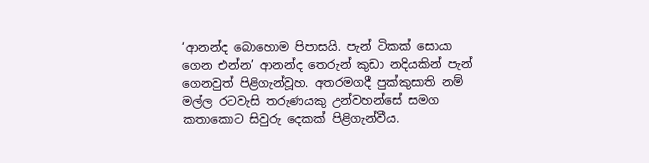‘ආනන්ද බොහොම පිපාසයි. පැන් ටිකක් සොයා ගෙන එන්න’ ආනන්ද තෙරුන් කුඩා නදියකින් පැන් ගෙනවුත් පිළිගැන්වූහ. අතරමගදී පුක්කුසාති නම් මල්ල රටවැසි තරුණයකු උන්වහන්සේ සමග කතාකොට සිවුරු දෙකක් පිළිගැන්වීය.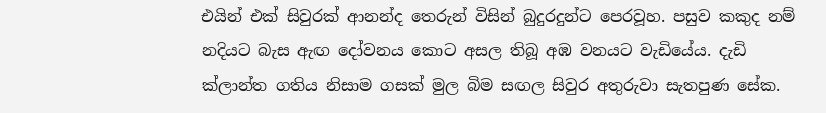එයින් එක් සිවුරක් ආනන්ද තෙරුන් විසින් බුදුරදුන්ට පෙරවූහ. පසුව කකුද නම් නදියට බැස ඇඟ දෝවනය කොට අසල තිබූ අඹ වනයට වැඩියේය. දැඩි ක්ලාන්ත ගතිය නිසාම ගසක් මුල බිම සඟල සිවුර අතුරුවා සැතපුණ සේක.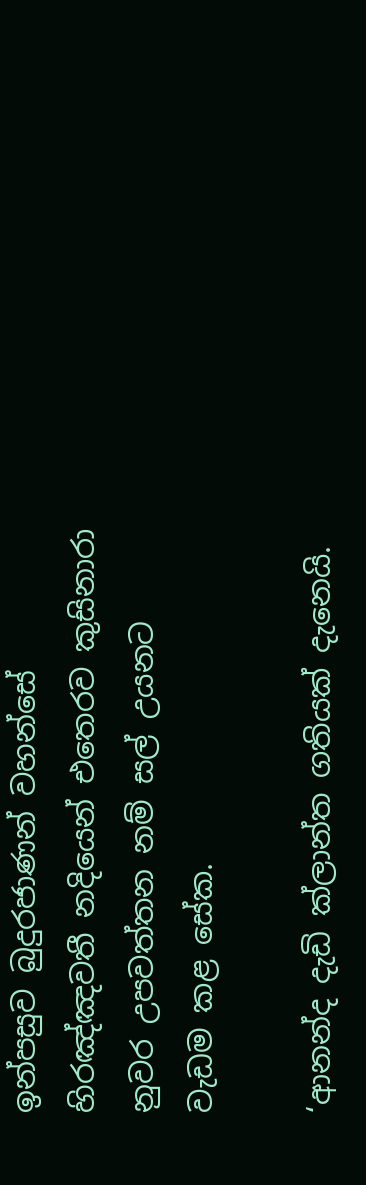ඉන්පසුව බුදුරජාණන් වහන්සේ හිරඤ්ඤවතී නදියෙන් එතෙරව කුසිනාරා නුවර උපවත්තන නම් සල් උයනට වැඩම කළ සේක.

‘ආනන්ද දැඩි ක්ලාන්ත ගතියක් දැනෙයි.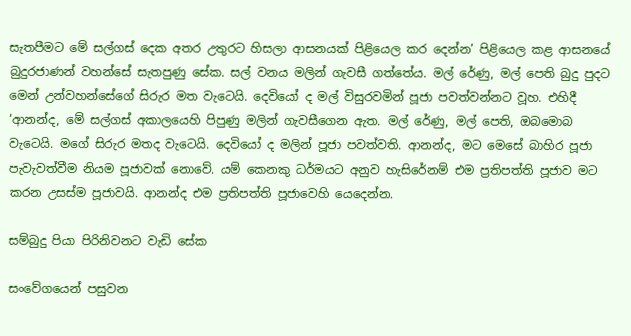සැතපීමට මේ සල්ගස් දෙක අතර උතුරට හිසලා ආසනයක් පිළියෙල කර දෙන්න’ පිළියෙල කළ ආසනයේ බුදුරජාණන් වහන්සේ සැතපුණු සේක. සල් වනය මලින් ගැවසී ගත්තේය. මල් රේණු, මල් පෙති බුදු පුදට මෙන් උන්වහන්සේගේ සිරුර මත වැටෙයි. දෙවියෝ ද මල් විසුරවමින් පූජා පවත්වන්නට වූහ. එහිදී
‘ආනන්ද, මේ සල්ගස් අකාලයෙහි පිපුණු මලින් ගැවසීගෙන ඇත. මල් රේණු, මල් පෙති, ඔබමොබ වැටෙයි. මගේ සිරුර මතද වැටෙයි. දෙවියෝ ද මලින් පූජා පවත්වති. ආනන්ද, මට මෙසේ බාහිර පූජා පැවැවත්වීම නියම පූජාවක් නොවේ. යම් කෙනකු ධර්මයට අනුව හැසිරේනම් එම ප්‍රතිපත්ති පූජාව මට කරන උසස්ම පූජාවයි. ආනන්ද එම ප්‍රතිපත්ති පූජාවෙහි යෙදෙන්න.

සම්බුදු පියා පිරිනිවනට වැඩි සේක

සංවේගයෙන් පසුවන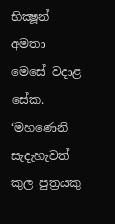භික්‍ෂූන් අමතා මෙසේ වදාළ සේක. ‘මහණෙනි සැදැහැවත් කුල පුත්‍රයකු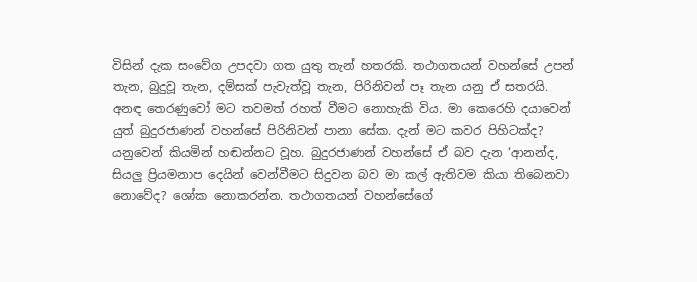විසින් දැක සංවේග උපදවා ගත යුතු තැන් හතරකි. තථාගතයන් වහන්සේ උපන් තැන, බුදුවූ තැන, දම්සක් පැවැත්වූ තැන, පිරිනිවන් පෑ තැන යනු ඒ සතරයි. අනඳ තෙරණුවෝ මට තවමත් රහත් වීමට නොහැකි විය. මා කෙරෙහි දයාවෙන් යුත් බුදුරජාණන් වහන්සේ පිරිනිවන් පානා සේක. දැන් මට කවර පිහිටක්ද? යනුවෙන් කියමින් හඬන්නට වූහ. බුදුරජාණන් වහන්සේ ඒ බව දැන ‘ආනන්ද, සියලු ප්‍රියමනාප දෙයින් වෙන්වීමට සිදුවන බව මා කල් ඇතිවම කියා තිබෙනවා නොවේද? ශෝක නොකරන්න. තථාගතයන් වහන්සේගේ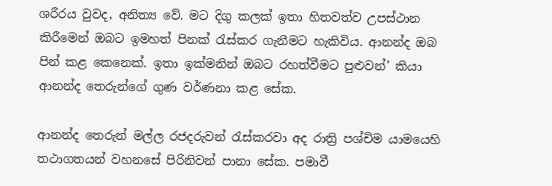ශරීරය වුවද, අනිත්‍ය වේ. මට දිගු කලක් ඉතා හිතවත්ව උපස්ථාන කිරීමෙන් ඔබට ඉමහත් පිනක් රැස්කර ගැනීමට හැකිවිය. ආනන්ද ඔබ පින් කළ කෙනෙක්. ඉතා ඉක්මනින් ඔබට රහත්වීමට පුළුවන්’ කියා ආනන්ද තෙරුන්ගේ ගුණ වර්ණනා කළ සේක.

ආනන්ද තෙරුන් මල්ල රජදරුවන් රැස්කරවා අද රාත්‍රි පශ්චිම යාමයෙහි තථාගතයන් වහනසේ පිරිනිවන් පානා සේක. පමාවී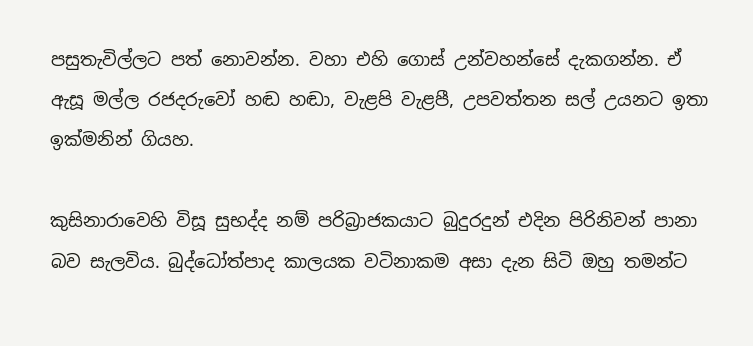පසුතැවිල්ලට පත් නොවන්න. වහා එහි ගොස් උන්වහන්සේ දැකගන්න. ඒ ඇසූ මල්ල රජදරුවෝ හඬ හඬා, වැළපි වැළපී, උපවත්තන සල් උයනට ඉතා ඉක්මනින් ගියහ.

කුසිනාරාවෙහි විසූ සුභද්ද නම් පරිබ්‍රාජකයාට බුදුරදුන් එදින පිරිනිවන් පානා බව සැලවිය. බුද්ධෝත්පාද කාලයක වටිනාකම අසා දැන සිටි ඔහු තමන්ට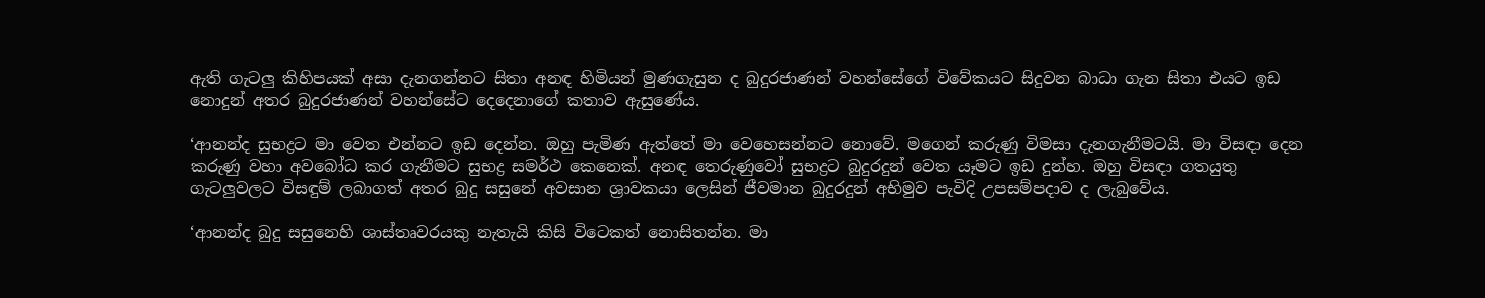ඇති ගැටලු කිහිපයක් අසා දැනගන්නට සිතා අනඳ හිමියන් මුණගැසුන ද බුදුරජාණන් වහන්සේගේ විවේකයට සිදුවන බාධා ගැන සිතා එයට ඉඩ නොදුන් අතර බුදුරජාණන් වහන්සේට දෙදෙනාගේ කතාව ඇසුණේය.

‘ආනන්ද සුභද්‍රට මා වෙත එන්නට ඉඩ දෙන්න. ඔහු පැමිණ ඇත්තේ මා වෙහෙසන්නට නොවේ. මගෙන් කරුණු විමසා දැනගැනීමටයි. මා විසඳා දෙන කරුණු වහා අවබෝධ කර ගැනීමට සුභද්‍ර සමර්ථ කෙනෙක්. අනඳ තෙරුණුවෝ සුභද්‍රට බුදුරදුන් වෙත යෑමට ඉඩ දුන්හ. ඔහු විසඳා ගතයුතු ගැටලුවලට විසඳුම් ලබාගත් අතර බුදු සසුනේ අවසාන ශ්‍රාවකයා ලෙසින් ජීවමාන බුදුරදුන් අභිමුව පැවිදි උපසම්පදාව ද ලැබුවේය.

‘ආනන්ද බුදු සසුනෙහි ශාස්තෘවරයකු නැතැයි කිසි විටෙකත් නොසිතන්න. මා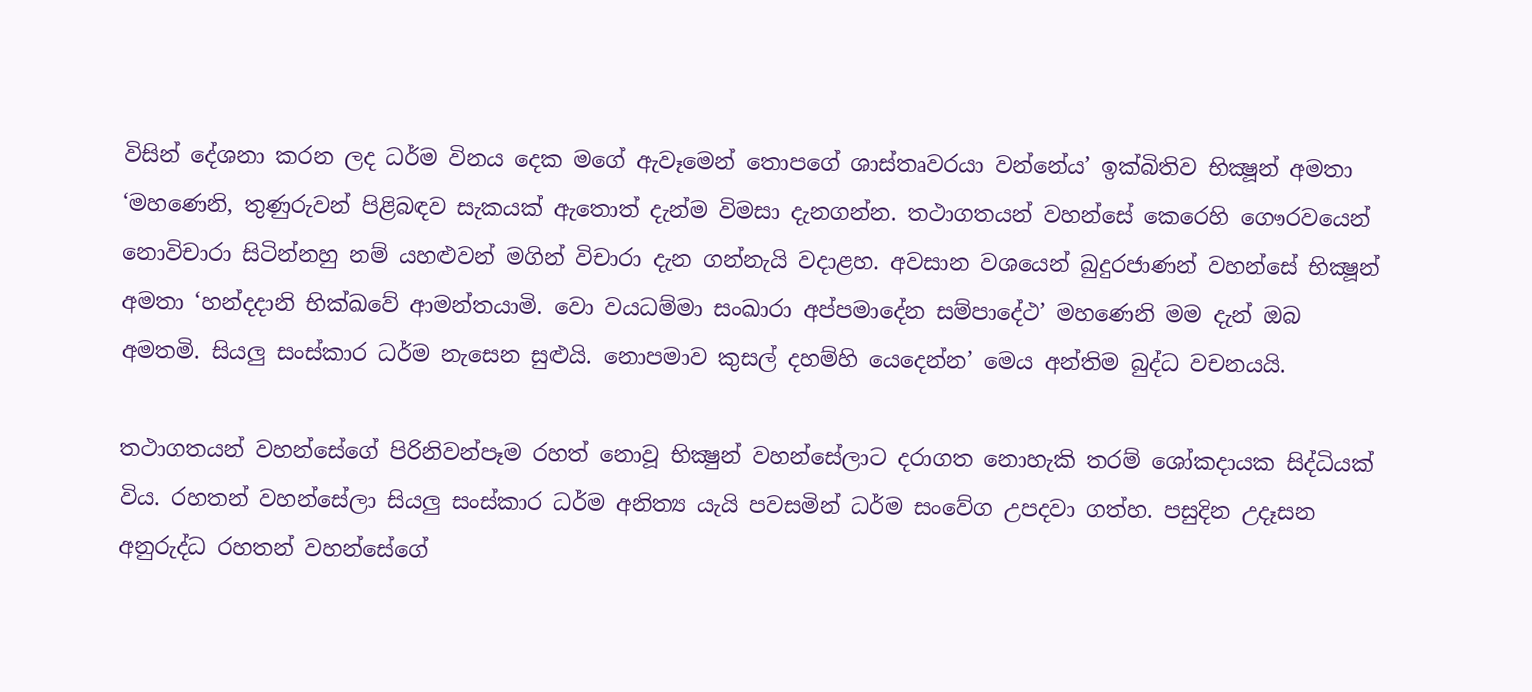විසින් දේශනා කරන ලද ධර්ම විනය දෙක මගේ ඇවෑමෙන් තොපගේ ශාස්තෘවරයා වන්නේය’ ඉක්බිතිව භික්‍ෂූන් අමතා ‘මහණෙනි, තුණුරුවන් පිළිබඳව සැකයක් ඇතොත් දැන්ම විමසා දැනගන්න. තථාගතයන් වහන්සේ කෙරෙහි ගෞරවයෙන් නොවිචාරා සිටින්නහු නම් යහළුවන් මගින් විචාරා දැන ගන්නැයි වදාළහ. අවසාන වශයෙන් බුදුරජාණන් වහන්සේ භික්‍ෂූන් අමතා ‘හන්දදානි භික්ඛවේ ආමන්තයාමි. වො වයධම්මා සංඛාරා අප්පමාදේන සම්පාදේථ’ මහණෙනි මම දැන් ඔබ අමතමි. සියලු සංස්කාර ධර්ම නැසෙන සුළුයි. නොපමාව කුසල් දහම්හි යෙදෙන්න’ මෙය අන්තිම බුද්ධ වචනයයි.

තථාගතයන් වහන්සේගේ පිරිනිවන්පෑම රහත් නොවූ භික්‍ෂුන් වහන්සේලාට දරාගත නොහැකි තරම් ශෝකදායක සිද්ධියක් විය. රහතන් වහන්සේලා සියලු සංස්කාර ධර්ම අනිත්‍ය යැයි පවසමින් ධර්ම සංවේග උපදවා ගත්හ. පසුදින උදෑසන අනුරුද්ධ රහතන් වහන්සේගේ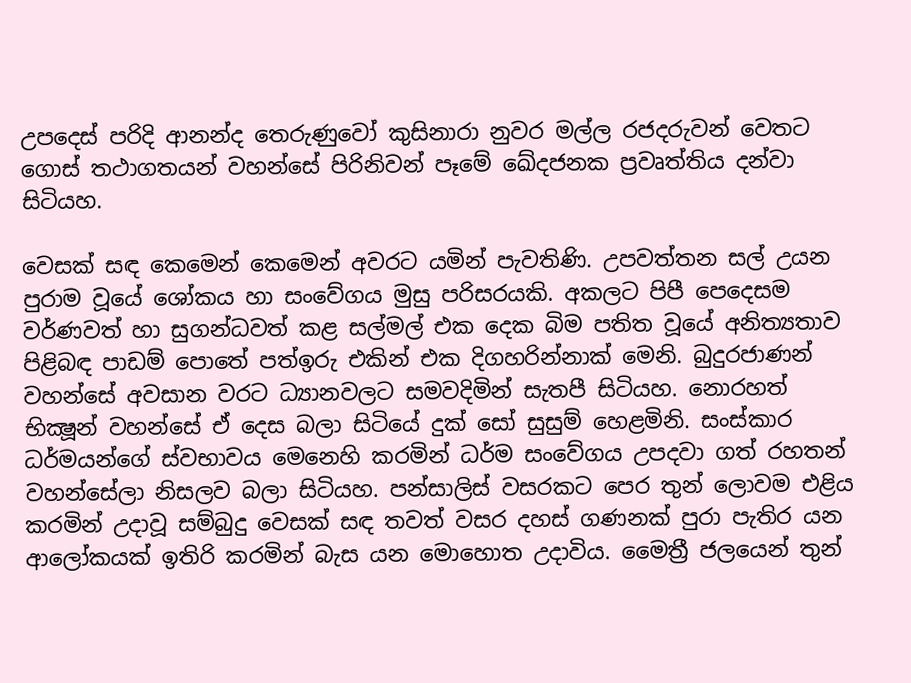උපදෙස් පරිදි ආනන්ද තෙරුණුවෝ කුසිනාරා නුවර මල්ල රජදරුවන් වෙතට ගොස් තථාගතයන් වහන්සේ පිරිනිවන් පෑමේ ඛේදජනක ප්‍රවෘත්තිය දන්වා සිටියහ.

වෙසක් සඳ කෙමෙන් කෙමෙන් අවරට යමින් පැවතිණි. උපවත්තන සල් උයන පුරාම වූයේ ශෝකය හා සංවේගය මුසු පරිසරයකි. අකලට පිපී පෙදෙසම වර්ණවත් හා සුගන්ධවත් කළ සල්මල් එක දෙක බිම පතිත වූයේ අනිත්‍යතාව පිළිබඳ පාඩම් පොතේ පත්ඉරු එකින් එක දිගහරින්නාක් මෙනි. බුදුරජාණන් වහන්සේ අවසාන වරට ධ්‍යානවලට සමවදිමින් සැතපී සිටියහ. නොරහත් භික්‍ෂූන් වහන්සේ ඒ දෙස බලා සිටියේ දුක් සෝ සුසුම් හෙළමිනි. සංස්කාර ධර්මයන්ගේ ස්වභාවය මෙනෙහි කරමින් ධර්ම සංවේගය උපදවා ගත් රහතන් වහන්සේලා නිසලව බලා සිටියහ. පන්සාලිස් වසරකට පෙර තුන් ලොවම එළිය කරමින් උදාවූ සම්බුදු වෙසක් සඳ තවත් වසර දහස් ගණනක් පුරා පැතිර යන ආලෝකයක් ඉතිරි කරමින් බැස යන මොහොත උදාවිය. මෛත්‍රී ජලයෙන් තුන්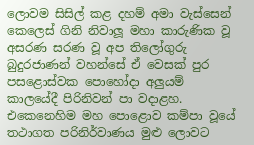ලොවම සිසිල් කළ දහම් අමා වැස්සෙන් කෙලෙස් ගිනි නිවාලූ මහා කාරුණික වූ අසරණ සරණ වූ අප තිලෝගුරු බුදුරජාණන් වහන්සේ ඒ වෙසක් පුර පසළොස්වක පොහෝදා අලුයම් කාලයේදී පිරිනිවන් පා වදාළහ. එකෙනෙහිම මහ පොළොව කම්පා වූයේ තථාගත පරිනිර්වාණය මුළු ලොවට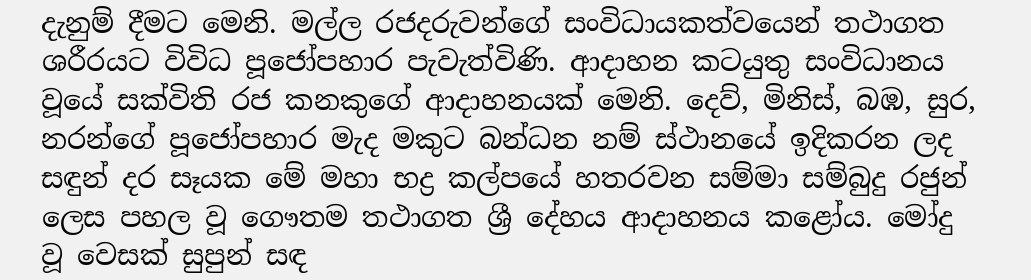දැනුම් දීමට මෙනි. මල්ල රජදරුවන්ගේ සංවිධායකත්වයෙන් තථාගත ශරීරයට විවිධ පූජෝපහාර පැවැත්විණි. ආදාහන කටයුතු සංවිධානය වූයේ සක්විති රජ කනකුගේ ආදාහනයක් මෙනි. දෙව්, මිනිස්, බඹ, සුර, නරන්ගේ පූජෝපහාර මැද මකුට බන්ධන නම් ස්ථානයේ ඉදිකරන ලද සඳුන් දර සෑයක මේ මහා භද්‍ර කල්පයේ හතරවන සම්මා සම්බුදු රජුන් ලෙස පහල වූ ගෞතම තථාගත ශ්‍රී දේහය ආදාහනය කළෝය. මෝදු වූ වෙසක් සුපුන් සඳ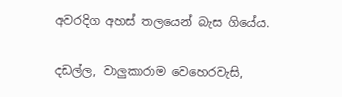අවරදිග අහස් තලයෙන් බැස ගියේය.

දඩල්ල, වාලුකාරාම වෙහෙරවැසි,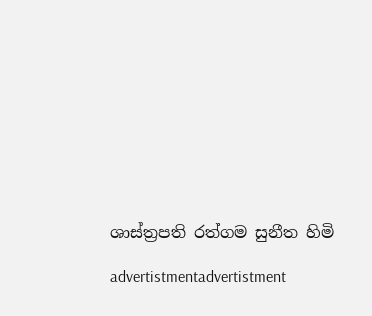ශාස්ත්‍රපති රත්ගම සුනීත හිමි

advertistmentadvertistment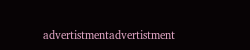advertistmentadvertistment